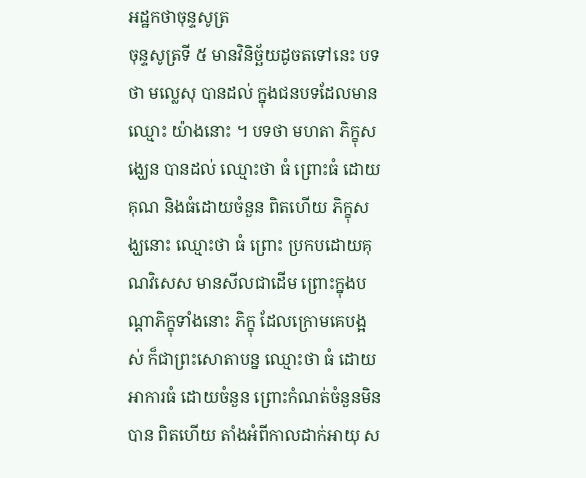អដ្ឋកថាចុន្ទសូត្រ
ចុន្ទសូត្រទី ៥ មានវិនិច្ឆ័យដូចតទៅនេះ បទថា មល្លេសុ បានដល់ ក្នុងជនបទដែលមានឈ្មោះ យ៉ាងនោះ ។ បទថា មហតា ភិក្ខុសង្ឃេន បានដល់ ឈ្មោះថា ធំ ព្រោះធំ ដោយគុណ និងធំដោយចំនួន ពិតហើយ ភិក្ខុសង្ឃនោះ ឈ្មោះថា ធំ ព្រោះ ប្រកបដោយគុណវិសេស មានសីលជាដើម ព្រោះក្នុងបណ្តាភិក្ខុទាំងនោះ ភិក្ខុ ដែលក្រោមគេបង្អស់ ក៏ជាព្រះសោតាបន្ន ឈ្មោះថា ធំ ដោយអាការធំ ដោយចំនួន ព្រោះកំណត់ចំនួនមិនបាន ពិតហើយ តាំងអំពីកាលដាក់អាយុ ស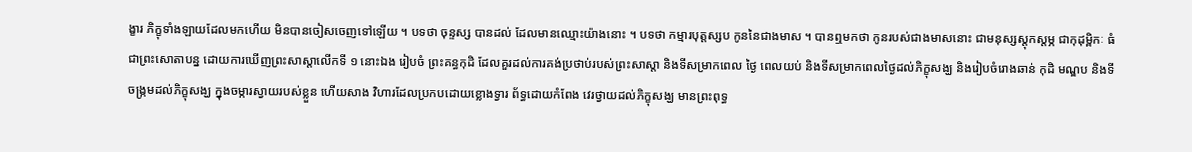ង្ខារ ភិក្ខុទាំងឡាយដែលមកហើយ មិនបានចៀសចេញទៅឡើយ ។ បទថា ចុន្ទស្ស បានដល់ ដែលមានឈ្មោះយ៉ាងនោះ ។ បទថា កម្មារបុត្តស្សប កូននៃជាងមាស ។ បានឮមកថា កូនរបស់ជាងមាសនោះ ជាមនុស្សស្តុកស្តម្ភ ជាកុដុម្ពិកៈ ធំ ជាព្រះសោតាបន្ន ដោយការឃើញព្រះសាស្តាលើកទី ១ នោះឯង រៀបចំ ព្រះគន្ធកុដិ ដែលគួរដល់ការគង់ប្រថាប់របស់ព្រះសាស្តា និងទីសម្រាកពេល ថ្ងៃ ពេលយប់ និងទីសម្រាកពេលថ្ងៃដល់ភិក្ខុសង្ឃ និងរៀបចំរោងឆាន់ កុដិ មណ្ឌប និងទីចង្រ្កមដល់ភិក្ខុសង្ឃ ក្នុងចម្ការស្វាយរបស់ខ្លួន ហើយសាង វិហារដែលប្រកបដោយខ្លោងទ្វារ ព័ទ្ធដោយកំពែង វេរថ្វាយដល់ភិក្ខុសង្ឃ មានព្រះពុទ្ធ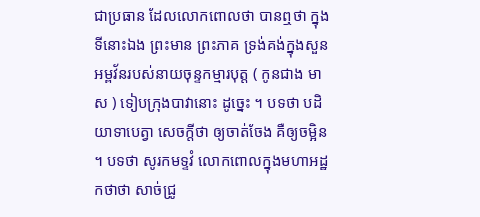ជាប្រធាន ដែលលោកពោលថា បានឮថា ក្នុងទីនោះឯង ព្រះមាន ព្រះភាគ ទ្រង់គង់ក្នុងសួនអម្ពវ័នរបស់នាយចុន្ទកម្មារបុត្ត ( កូនជាង មាស ) ទៀបក្រុងបាវានោះ ដូច្នេះ ។ បទថា បដិយាទាបេត្វា សេចក្តីថា ឲ្យចាត់ចែង គឺឲ្យចម្អិន ។ បទថា សូរកមទ្ទវំ លោកពោលក្នុងមហាអដ្ឋកថាថា សាច់ជ្រូ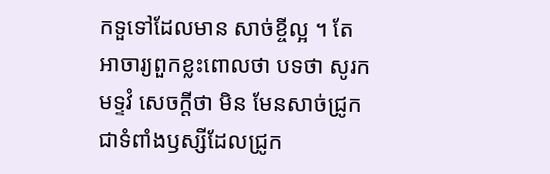កទួទៅដែលមាន សាច់ខ្ចីល្អ ។ តែអាចារ្យពួកខ្លះពោលថា បទថា សូរកមទ្ទវំ សេចក្តីថា មិន មែនសាច់ជ្រូក ជាទំពាំងឫស្សីដែលជ្រូក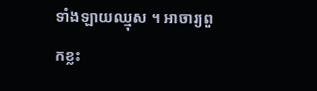ទាំងឡាយឈ្មុស ។ អាចារ្យពួកខ្លះ